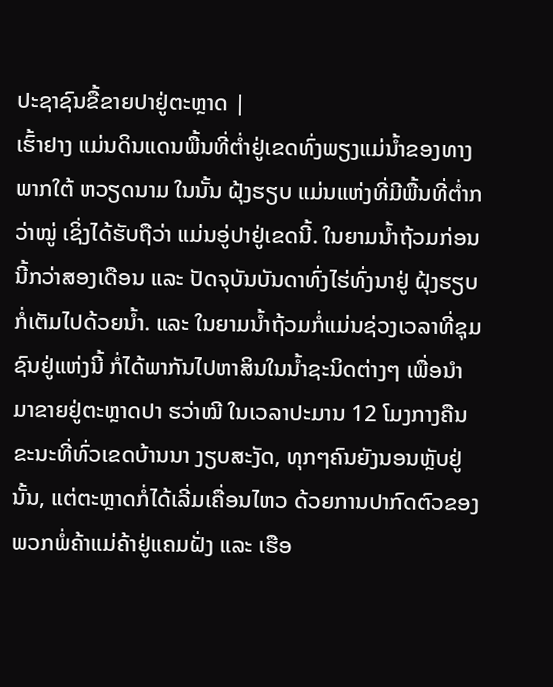ປະຊາຊົນຂື້ຂາຍປາຢູ່ຕະຫຼາດ |
ເຮົ້າຢາງ ແມ່ນດິນແດນພື້ນທີ່ຕ່ຳຢູ່ເຂດທົ່ງພຽງແມ່ນ້ຳຂອງທາງພາກໃຕ້ ຫວຽດນາມ ໃນນັ້ນ ຝຸ້ງຮຽບ ແມ່ນແຫ່ງທີ່ມີພື້ນທີ່ຕ່ຳກວ່າໝູ່ ເຊິ່ງໄດ້ຮັບຖືວ່າ ແມ່ນອູ່ປາຢູ່ເຂດນີ້. ໃນຍາມນ້ຳຖ້ວມກ່ອນນີ້ກວ່າສອງເດືອນ ແລະ ປັດຈຸບັນບັນດາທົ່ງໄຮ່ທົ່ງນາຢູ່ ຝຸ້ງຮຽບ ກໍ່ເຕັມໄປດ້ວຍນ້ຳ. ແລະ ໃນຍາມນ້ຳຖ້ວມກໍ່ແມ່ນຊ່ວງເວລາທີ່ຊຸມຊົນຢູ່ແຫ່ງນີ້ ກໍ່ໄດ້ພາກັນໄປຫາສິນໃນນ້ຳຊະນິດຕ່າງໆ ເພື່ອນຳມາຂາຍຢູ່ຕະຫຼາດປາ ຮວ່າໝີ ໃນເວລາປະມານ 12 ໂມງກາງຄືນ ຂະນະທີ່ທົ່ວເຂດບ້ານນາ ງຽບສະງັດ, ທຸກໆຄົນຍັງນອນຫຼັບຢູ່ນັ້ນ, ແຕ່ຕະຫຼາດກໍ່ໄດ້ເລີ່ມເຄື່ອນໄຫວ ດ້ວຍການປາກົດຕົວຂອງພວກພໍ່ຄ້າແມ່ຄ້າຢູ່ແຄມຝັ່ງ ແລະ ເຮືອ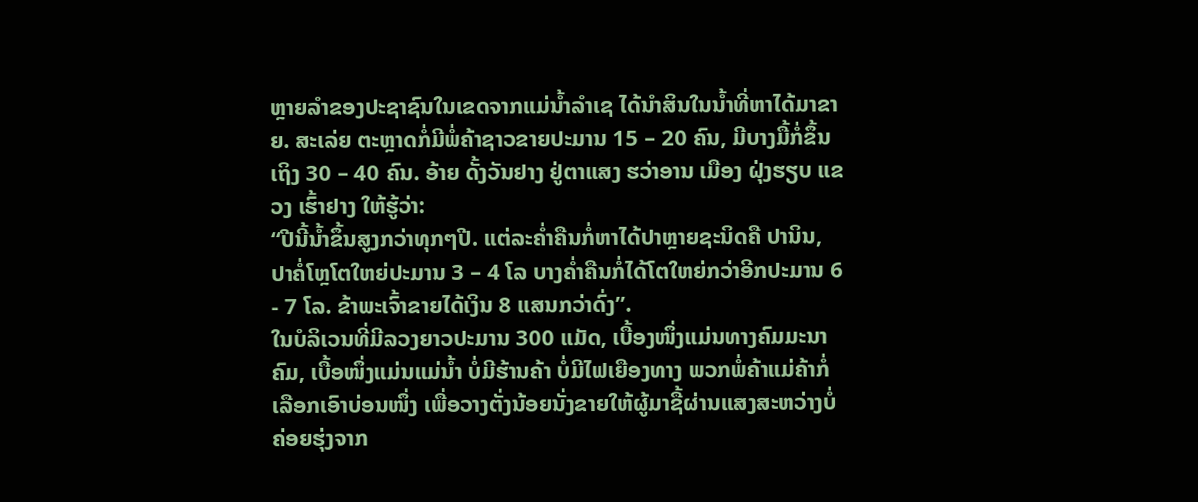ຫຼາຍລຳຂອງປະຊາຊົນໃນເຂດຈາກແມ່ນ້ຳລຳເຊ ໄດ້ນຳສິນໃນນ້ຳທີ່ຫາໄດ້ມາຂາຍ. ສະເລ່ຍ ຕະຫຼາດກໍ່ມີພໍ່ຄ້າຊາວຂາຍປະມານ 15 – 20 ຄົນ, ມີບາງມື້ກໍ່ຂຶ້ນເຖິງ 30 – 40 ຄົນ. ອ້າຍ ດັ້ງວັນຢາງ ຢູ່ຕາແສງ ຮວ່າອານ ເມືອງ ຝຸ່ງຮຽບ ແຂວງ ເຮົ້າຢາງ ໃຫ້ຮູ້ວ່າ:
“ປີນີ້ນ້ຳຂຶ້ນສູງກວ່າທຸກໆປີ. ແຕ່ລະຄ່ຳຄືນກໍ່ຫາໄດ້ປາຫຼາຍຊະນິດຄື ປານິນ, ປາຄໍ່ໂຫຼໂຕໃຫຍ່ປະມານ 3 – 4 ໂລ ບາງຄ່ຳຄືນກໍ່ໄດ້ໂຕໃຫຍ່ກວ່າອີກປະມານ 6 - 7 ໂລ. ຂ້າພະເຈົ້າຂາຍໄດ້ເງິນ 8 ແສນກວ່າດົ່ງ”.
ໃນບໍລິເວນທີ່ມີລວງຍາວປະມານ 300 ແມັດ, ເບື້ອງໜຶ່ງແມ່ນທາງຄົມມະນາຄົມ, ເບື້ອໜຶ່ງແມ່ນແມ່ນ້ຳ ບໍ່ມີຮ້ານຄ້າ ບໍ່ມີໄຟເຍືອງທາງ ພວກພໍ່ຄ້າແມ່ຄ້າກໍ່ເລືອກເອົາບ່ອນໜຶ່ງ ເພື່ອວາງຕັ່ງນ້ອຍນັ່ງຂາຍໃຫ້ຜູ້ມາຊື້ຜ່ານແສງສະຫວ່າງບໍ່ຄ່ອຍຮຸ່ງຈາກ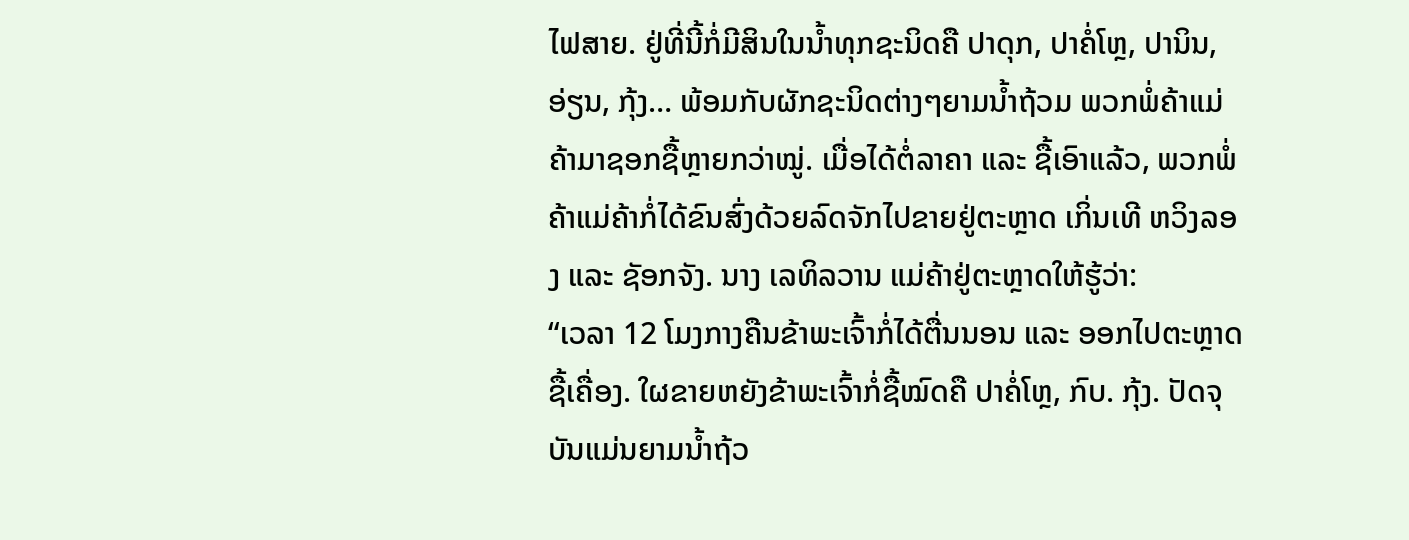ໄຟສາຍ. ຢູ່ທີ່ນີ້ກໍ່ມີສິນໃນນ້ຳທຸກຊະນິດຄື ປາດຸກ, ປາຄໍ່ໂຫຼ, ປານິນ, ອ່ຽນ, ກຸ້ງ… ພ້ອມກັບຜັກຊະນິດຕ່າງໆຍາມນ້ຳຖ້ວມ ພວກພໍ່ຄ້າແມ່ຄ້າມາຊອກຊື້ຫຼາຍກວ່າໝູ່. ເມື່ອໄດ້ຕໍ່ລາຄາ ແລະ ຊື້ເອົາແລ້ວ, ພວກພໍ່ຄ້າແມ່ຄ້າກໍ່ໄດ້ຂົນສົ່ງດ້ວຍລົດຈັກໄປຂາຍຢູ່ຕະຫຼາດ ເກິ່ນເທີ ຫວິງລອງ ແລະ ຊັອກຈັງ. ນາງ ເລທິລວານ ແມ່ຄ້າຢູ່ຕະຫຼາດໃຫ້ຮູ້ວ່າ:
“ເວລາ 12 ໂມງກາງຄືນຂ້າພະເຈົ້າກໍ່ໄດ້ຕື່ນນອນ ແລະ ອອກໄປຕະຫຼາດຊື້ເຄື່ອງ. ໃຜຂາຍຫຍັງຂ້າພະເຈົ້າກໍ່ຊື້ໝົດຄື ປາຄໍ່ໂຫຼ, ກົບ. ກຸ້ງ. ປັດຈຸບັນແມ່ນຍາມນ້ຳຖ້ວ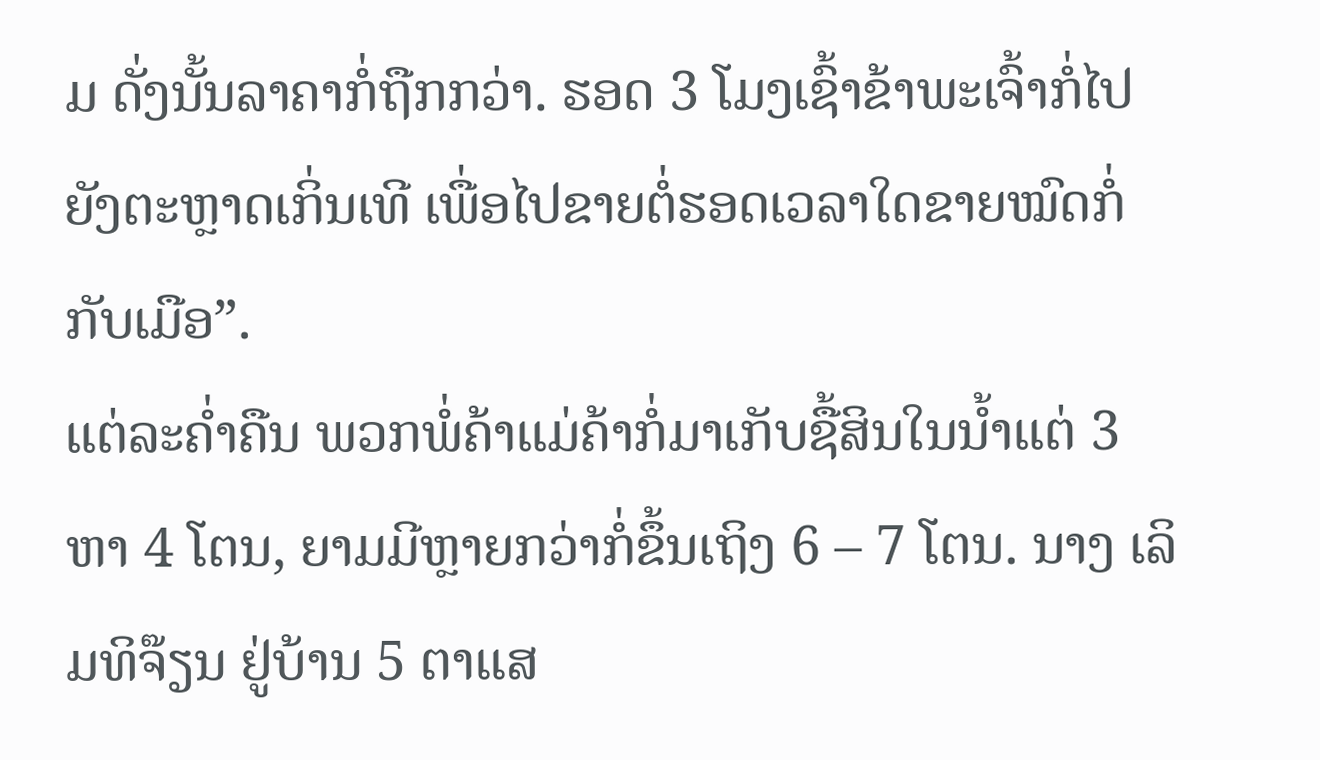ມ ດັ່ງນັ້ນລາຄາກໍ່ຖືກກວ່າ. ຮອດ 3 ໂມງເຊົ້າຂ້າພະເຈົ້າກໍ່ໄປຍັງຕະຫຼາດເກິ່ນເທີ ເພື່ອໄປຂາຍຕໍ່ຮອດເວລາໃດຂາຍໝົດກໍ່ກັບເມືອ”.
ແຕ່ລະຄ່ຳຄືນ ພວກພໍ່ຄ້າແມ່ຄ້າກໍ່ມາເກັບຊື້ສິນໃນນ້ຳແຕ່ 3 ຫາ 4 ໂຕນ, ຍາມມີຫຼາຍກວ່າກໍ່ຂຶ້ນເຖິງ 6 – 7 ໂຕນ. ນາງ ເລິມທິຈ໊ຽນ ຢູ່ບ້ານ 5 ຕາແສ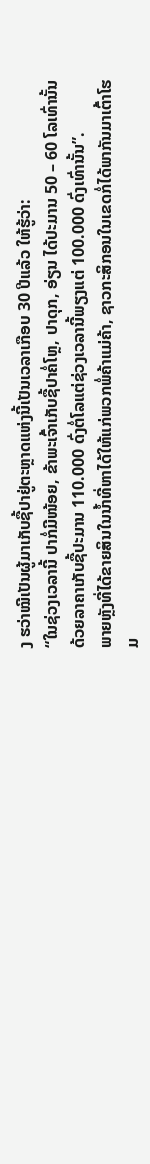ງ ຮວ່າໝີເປັນຜູ້ມາເກັບຊື້ປາຢູ່ຕະຫຼາດແຫ່ງນີ້ເປັນເວລາເກືອບ 30 ປີແລ້ວ ໃຫ້ຮູ້ວ່າ:
“ໃນຊ່ວງເວລານີ້ ປາກໍ່ມີໜ້ອຍ, ຂ້າພະເຈົ້າເກັບຊື້ປາຄໍ່ໂຫຼ, ປາດຸກ, ອ່ຽນ ໄດ້ປະມານ 50 – 60 ໂລເທົ່ານັ້ນ ດ້ວຍລາຄາເກັບຊື້ປະມານ 110.000 ດົ່ງຕໍ່ໂລແຕ່ຊ່ວງເວລານີ້ພຽງແຕ່ 100.000 ດົ່ງເທົ່ານັ້ນ”.
ພາຍຫຼັງທີ່ໄດ້ຂາຍສິນໃນນ້ຳທີ່ຫາໄດ້ໃຫ້ແກ່ພວກພໍ່ຄ້າແມ່ຄ້າ, ຊາວກະສິກອນໃນເຂດກໍ່ໄດ້ພາກັນມາເຕົ້າໂຮມ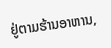ຢູ່ຕາມຮ້ານອາຫານ,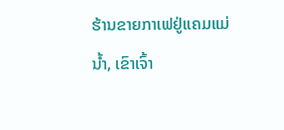ຮ້ານຂາຍກາເຟຢູ່ແຄມແມ່ນ້ຳ, ເຂົາເຈົ້າ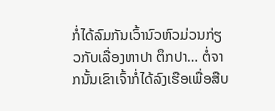ກໍ່ໄດ້ລົມກັນເວົ້ານົວຫົວມ່ວນກ່ຽວກັບເລື່ອງຫາປາ ຕຶກປາ… ຕໍ່ຈາກນັ້ນເຂົາເຈົ້າກໍ່ໄດ້ລົງເຮືອເພື່ອສືບ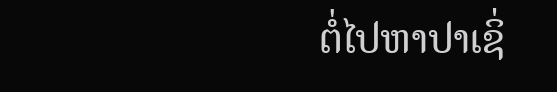ຕໍ່ໄປຫາປາເຊິ່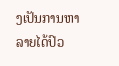ງເປັນການຫາລາຍໄດ້ປົວ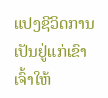ແປງຊີວິດການເປັນຢູ່ແກ່ເຂົາເຈົ້າໃຫ້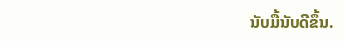ນັບມື້ນັບດີຂຶ້ນ.